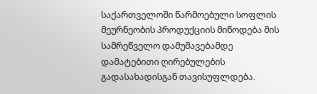საქართველოში წარმოებული სოფლის მეურნეობის პროდუქციის მიწოდება მის სამრეწველო დამუშავებამდე დამატებითი ღირებულების გადასახადისგან თავისუფლდება.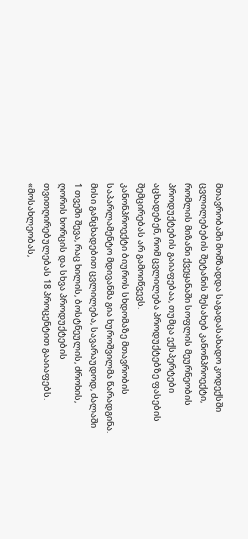მთავრობაში მომზადდა საგადასახადო კოდექსში ცვლილებების შეტანის შესახებ კანონპროექტი, რომლის მიზანი ქვეყანაში სოფლის მეურნეობის პროდუქტების გაიაფებაა, თუმცა ექსპერტები აცხადებენ, რომ ცვლილება პროდუქტებზე ფასების შემცირებას არ გამოიწვევს.
კანონპროექტი ბიუროს სხდომაზე მთავრობის საპარლამენტო მდივანმა გია ხუროშვილმა წარადგინა. მისი განცხადებით ცვლილება, სავარაუდოდ, ძალაში 1 თვეში შევა, რაც ხილის, ბოსტნეულის, ძროხის, ღორის ხორცის და სხვა პროდუქტების თვითღირებულებას 18 პროცენტით გააიაფებს. «მოსახლეობას,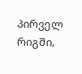პირველ რიგში,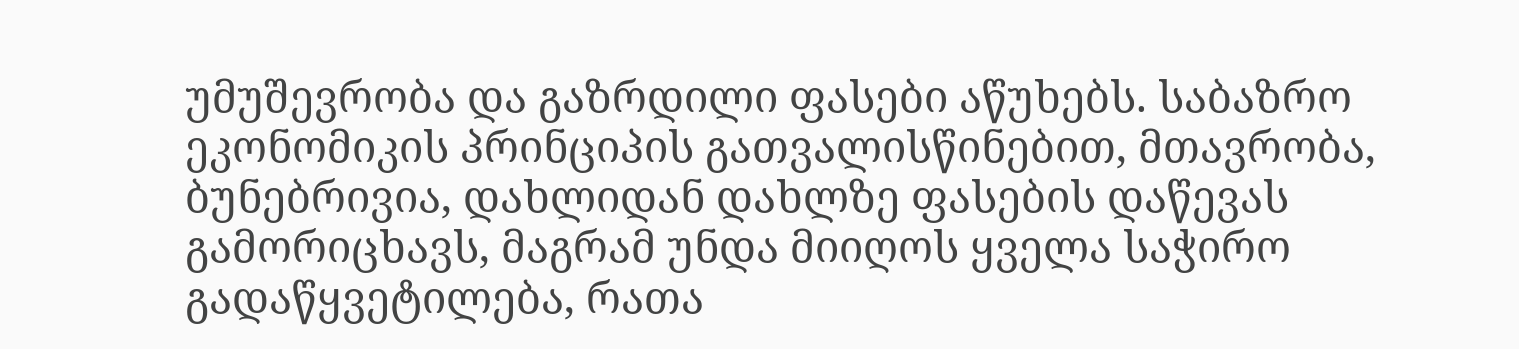უმუშევრობა და გაზრდილი ფასები აწუხებს. საბაზრო ეკონომიკის პრინციპის გათვალისწინებით, მთავრობა, ბუნებრივია, დახლიდან დახლზე ფასების დაწევას გამორიცხავს, მაგრამ უნდა მიიღოს ყველა საჭირო გადაწყვეტილება, რათა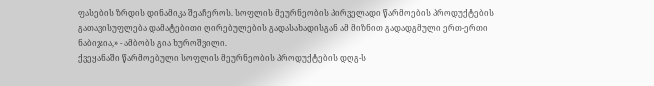ფასების ზრდის დინამიკა შეაჩეროს. სოფლის მეურნეობის პირველადი წარმოების პროდუქტების გათავისუფლება დამატებითი ღირებულების გადასახადისგან ამ მიზნით გადადგმული ერთ-ერთი ნაბიჯია,» - ამბობს გია ხუროშვილი.
ქვეყანაში წარმოებული სოფლის მეურნეობის პროდუქტების დღგ-ს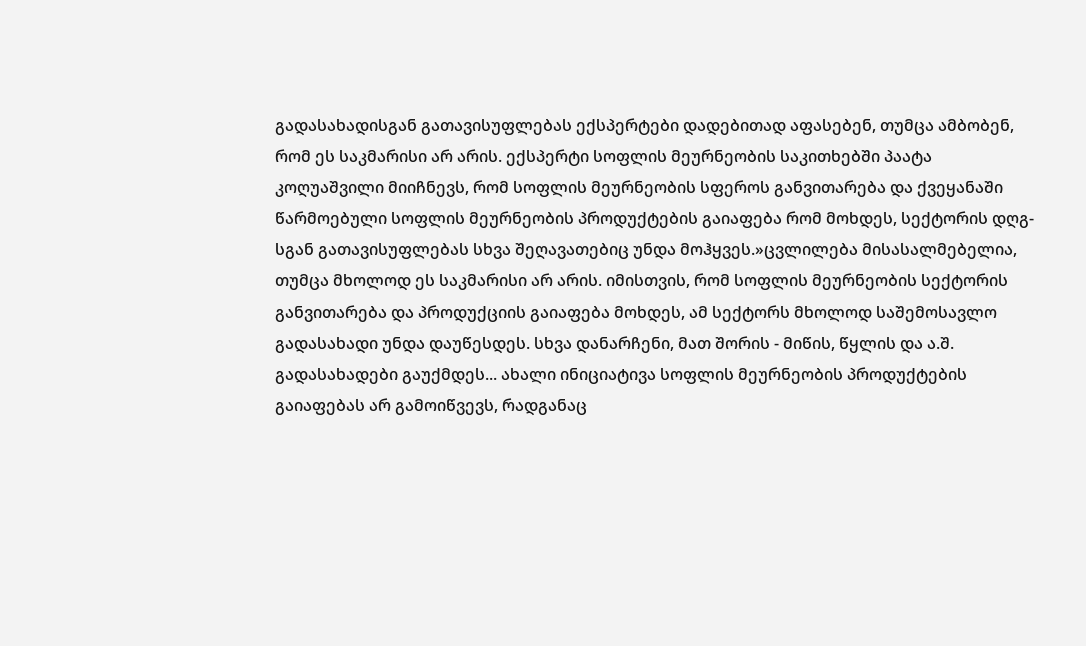გადასახადისგან გათავისუფლებას ექსპერტები დადებითად აფასებენ, თუმცა ამბობენ, რომ ეს საკმარისი არ არის. ექსპერტი სოფლის მეურნეობის საკითხებში პაატა კოღუაშვილი მიიჩნევს, რომ სოფლის მეურნეობის სფეროს განვითარება და ქვეყანაში წარმოებული სოფლის მეურნეობის პროდუქტების გაიაფება რომ მოხდეს, სექტორის დღგ-სგან გათავისუფლებას სხვა შეღავათებიც უნდა მოჰყვეს.»ცვლილება მისასალმებელია, თუმცა მხოლოდ ეს საკმარისი არ არის. იმისთვის, რომ სოფლის მეურნეობის სექტორის განვითარება და პროდუქციის გაიაფება მოხდეს, ამ სექტორს მხოლოდ საშემოსავლო გადასახადი უნდა დაუწესდეს. სხვა დანარჩენი, მათ შორის - მიწის, წყლის და ა.შ. გადასახადები გაუქმდეს... ახალი ინიციატივა სოფლის მეურნეობის პროდუქტების გაიაფებას არ გამოიწვევს, რადგანაც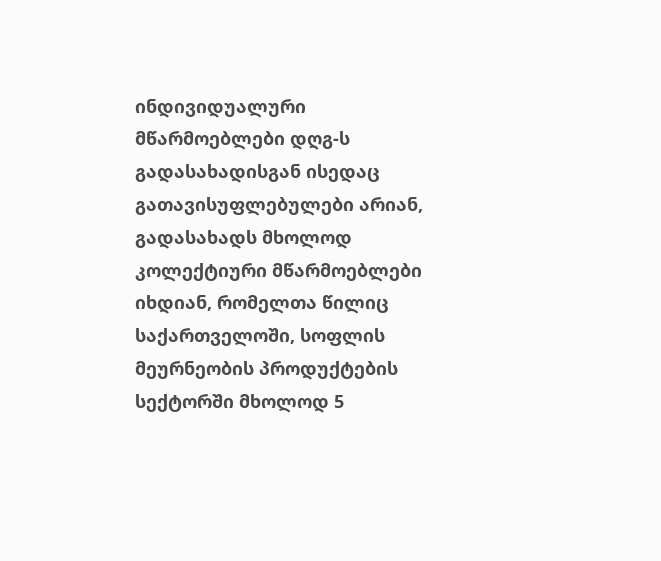ინდივიდუალური მწარმოებლები დღგ-ს გადასახადისგან ისედაც გათავისუფლებულები არიან, გადასახადს მხოლოდ კოლექტიური მწარმოებლები იხდიან, რომელთა წილიც საქართველოში, სოფლის მეურნეობის პროდუქტების სექტორში მხოლოდ 5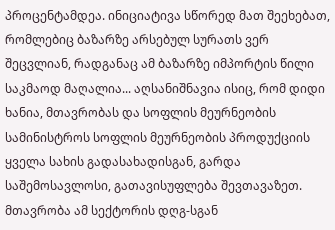პროცენტამდეა. ინიციატივა სწორედ მათ შეეხებათ, რომლებიც ბაზარზე არსებულ სურათს ვერ შეცვლიან, რადგანაც ამ ბაზარზე იმპორტის წილი საკმაოდ მაღალია... აღსანიშნავია ისიც, რომ დიდი ხანია, მთავრობას და სოფლის მეურნეობის სამინისტროს სოფლის მეურნეობის პროდუქციის ყველა სახის გადასახადისგან, გარდა საშემოსავლოსი, გათავისუფლება შევთავაზეთ. მთავრობა ამ სექტორის დღგ-სგან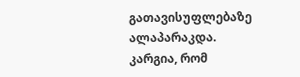გათავისუფლებაზე ალაპარაკდა. კარგია, რომ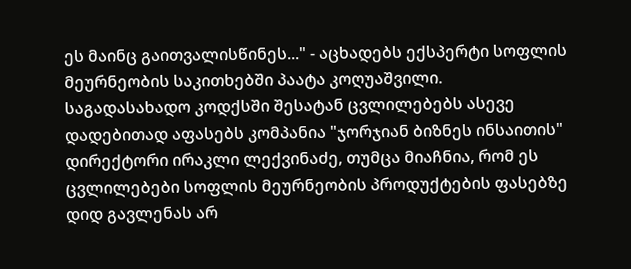ეს მაინც გაითვალისწინეს..." - აცხადებს ექსპერტი სოფლის მეურნეობის საკითხებში პაატა კოღუაშვილი.
საგადასახადო კოდქსში შესატან ცვლილებებს ასევე დადებითად აფასებს კომპანია "ჯორჯიან ბიზნეს ინსაითის" დირექტორი ირაკლი ლექვინაძე, თუმცა მიაჩნია, რომ ეს ცვლილებები სოფლის მეურნეობის პროდუქტების ფასებზე დიდ გავლენას არ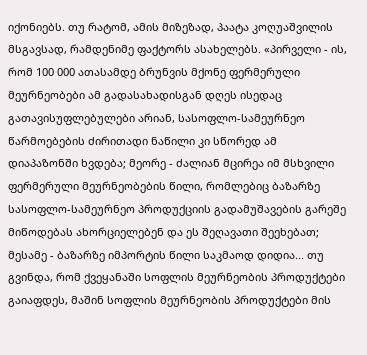იქონიებს. თუ რატომ, ამის მიზეზად, პაატა კოღუაშვილის მსგავსად, რამდენიმე ფაქტორს ასახელებს. «პირველი - ის, რომ 100 000 ათასამდე ბრუნვის მქონე ფერმერული მეურნეობები ამ გადასახადისგან დღეს ისედაც გათავისუფლებულები არიან, სასოფლო-სამეურნეო წარმოებების ძირითადი ნაწილი კი სწორედ ამ დიაპაზონში ხვდება; მეორე - ძალიან მცირეა იმ მსხვილი ფერმერული მეურნეობების წილი, რომლებიც ბაზარზე სასოფლო-სამეურნეო პროდუქციის გადამუშავების გარეშე მიწოდებას ახორციელებენ და ეს შეღავათი შეეხებათ; მესამე - ბაზარზე იმპორტის წილი საკმაოდ დიდია... თუ გვინდა, რომ ქვეყანაში სოფლის მეურნეობის პროდუქტები გაიაფდეს, მაშინ სოფლის მეურნეობის პროდუქტები მის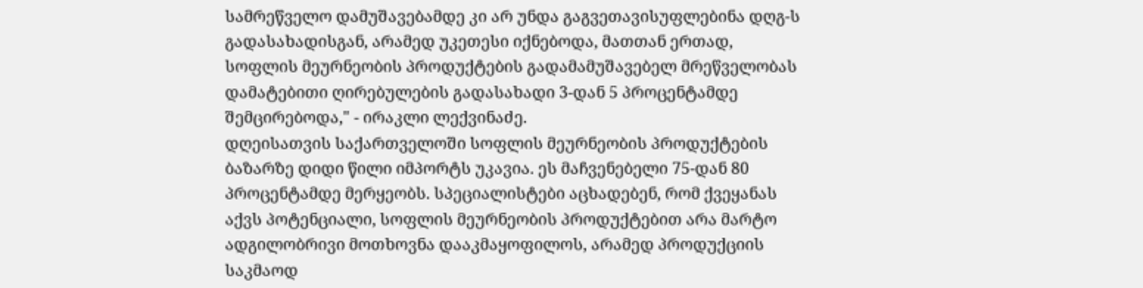სამრეწველო დამუშავებამდე კი არ უნდა გაგვეთავისუფლებინა დღგ-ს გადასახადისგან, არამედ უკეთესი იქნებოდა, მათთან ერთად, სოფლის მეურნეობის პროდუქტების გადამამუშავებელ მრეწველობას დამატებითი ღირებულების გადასახადი 3-დან 5 პროცენტამდე შემცირებოდა," - ირაკლი ლექვინაძე.
დღეისათვის საქართველოში სოფლის მეურნეობის პროდუქტების ბაზარზე დიდი წილი იმპორტს უკავია. ეს მაჩვენებელი 75-დან 80 პროცენტამდე მერყეობს. სპეციალისტები აცხადებენ, რომ ქვეყანას აქვს პოტენციალი, სოფლის მეურნეობის პროდუქტებით არა მარტო ადგილობრივი მოთხოვნა დააკმაყოფილოს, არამედ პროდუქციის საკმაოდ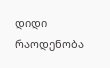დიდი რაოდენობა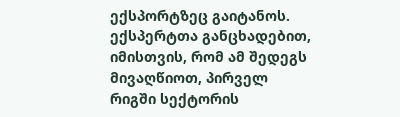ექსპორტზეც გაიტანოს. ექსპერტთა განცხადებით, იმისთვის, რომ ამ შედეგს მივაღწიოთ, პირველ რიგში სექტორის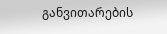განვითარების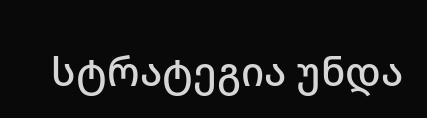სტრატეგია უნდა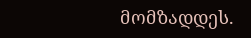მომზადდეს.